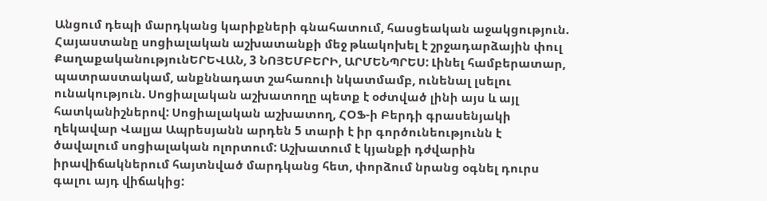Անցում դեպի մարդկանց կարիքների գնահատում, հասցեական աջակցություն. Հայաստանը սոցիալական աշխատանքի մեջ թևակոխել է շրջադարձային փուլ
ՔաղաքականությունԵՐԵՎԱՆ, 3 ՆՈՅԵՄԲԵՐԻ, ԱՐՄԵՆՊՐԵՍ: Լինել համբերատար, պատրաստակամ, անքննադատ շահառուի նկատմամբ, ունենալ լսելու ունակություն. Սոցիալական աշխատողը պետք է օժտված լինի այս և այլ հատկանիշներով: Սոցիալական աշխատող, ՀՕՖ-ի Բերդի գրասենյակի ղեկավար Վալյա Ապրեսյանն արդեն 5 տարի է իր գործունեությունն է ծավալում սոցիալական ոլորտում: Աշխատում է կյանքի դժվարին իրավիճակներում հայտնված մարդկանց հետ, փորձում նրանց օգնել դուրս գալու այդ վիճակից: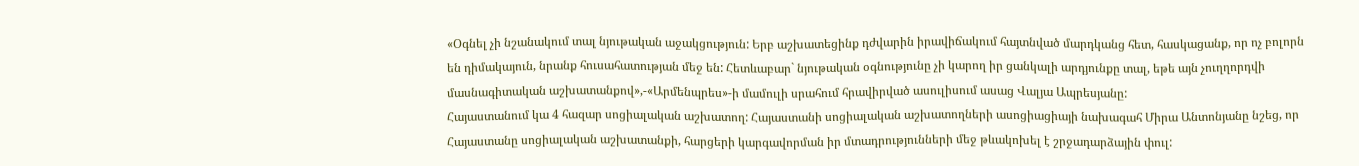«Օգնել չի նշանակում տալ նյութական աջակցություն: Երբ աշխատեցինք դժվարին իրավիճակում հայտնված մարդկանց հետ, հասկացանք, որ ոչ բոլորն են դիմակայուն, նրանք հուսահատության մեջ են: Հետևաբար` նյութական օգնությունը չի կարող իր ցանկալի արդյունքը տալ, եթե այն չուղղորդվի մասնագիտական աշխատանքով»,-«Արմենպրես»-ի մամուլի սրահում հրավիրված ասուլիսում ասաց Վալյա Ապրեսյանը:
Հայաստանում կա 4 հազար սոցիալական աշխատող: Հայաստանի սոցիալական աշխատողների ասոցիացիայի նախագահ Միրա Անտոնյանը նշեց, որ Հայաստանը սոցիալական աշխատանքի, հարցերի կարգավորման իր մտադրությունների մեջ թևակոխել է շրջադարձային փուլ: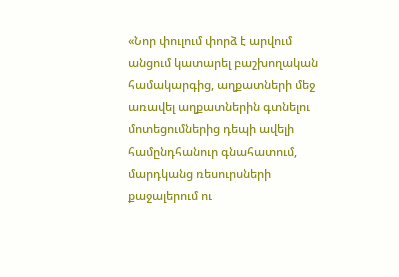«Նոր փուլում փորձ է արվում անցում կատարել բաշխողական համակարգից, աղքատների մեջ առավել աղքատներին գտնելու մոտեցումներից դեպի ավելի համընդհանուր գնահատում, մարդկանց ռեսուրսների քաջալերում ու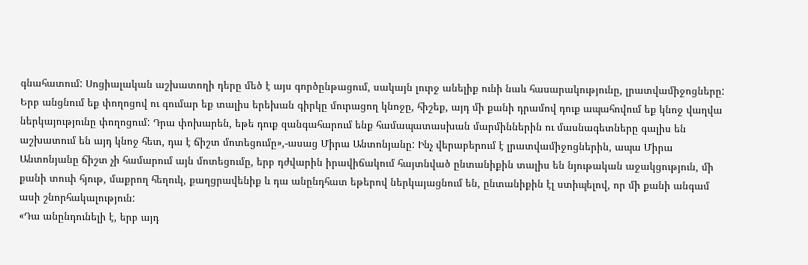գնահատում: Սոցիալական աշխատողի դերը մեծ է այս գործընթացում, սակայն լուրջ անելիք ունի նաև հասարակությունը, լրատվամիջոցները: Երբ անցնում եք փողոցով ու գումար եք տալիս երեխան գիրկը մուրացող կնոջը, հիշեք, այդ մի քանի դրամով դուք ապահովում եք կնոջ վաղվա ներկայությունը փողոցում: Դրա փոխարեն, եթե դուք զանգահարում ենք համապատասխան մարմիններին ու մասնագետները գալիս են աշխատում են այդ կնոջ հետ, դա է ճիշտ մոտեցումը»,-ասաց Միրա Անտոնյանը: Ինչ վերաբերում է լրատվամիջոցներին, ապա Միրա Անտոնյանը ճիշտ չի համարում այն մոտեցումը, երբ դժվարին իրավիճակում հայտնված ընտանիքին տալիս են նյութական աջակցություն, մի քանի տուփ հյութ, մաքրող հեղուկ, քաղցրավենիք և դա անընդհատ եթերով ներկայացնում են, ընտանիքին էլ ստիպելով, որ մի քանի անգամ ասի շնորհակալություն:
«Դա անընդունելի է, երբ այդ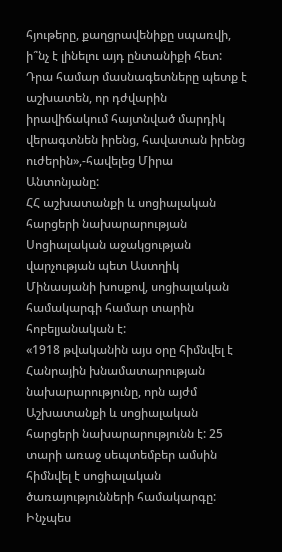հյութերը, քաղցրավենիքը սպառվի, ի՞նչ է լինելու այդ ընտանիքի հետ: Դրա համար մասնագետները պետք է աշխատեն, որ դժվարին իրավիճակում հայտնված մարդիկ վերագտնեն իրենց, հավատան իրենց ուժերին»,-հավելեց Միրա Անտոնյանը:
ՀՀ աշխատանքի և սոցիալական հարցերի նախարարության Սոցիալական աջակցության վարչության պետ Աստղիկ Մինասյանի խոսքով, սոցիալական համակարգի համար տարին հոբելյանական է:
«1918 թվականին այս օրը հիմնվել է Հանրային խնամատարության նախարարությունը, որն այժմ Աշխատանքի և սոցիալական հարցերի նախարարությունն է: 25 տարի առաջ սեպտեմբեր ամսին հիմնվել է սոցիալական ծառայությունների համակարգը: Ինչպես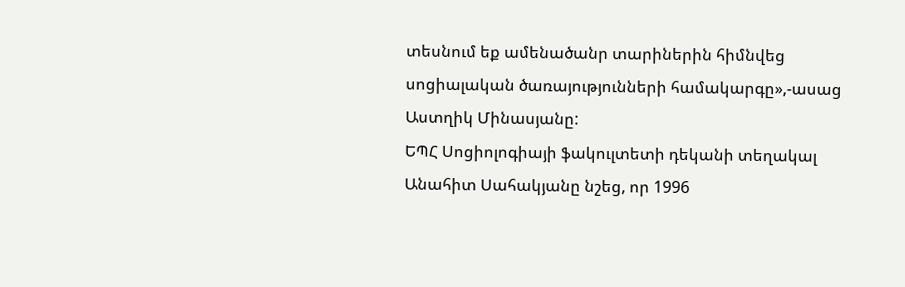տեսնում եք ամենածանր տարիներին հիմնվեց սոցիալական ծառայությունների համակարգը»,-ասաց Աստղիկ Մինասյանը:
ԵՊՀ Սոցիոլոգիայի ֆակուլտետի դեկանի տեղակալ Անահիտ Սահակյանը նշեց, որ 1996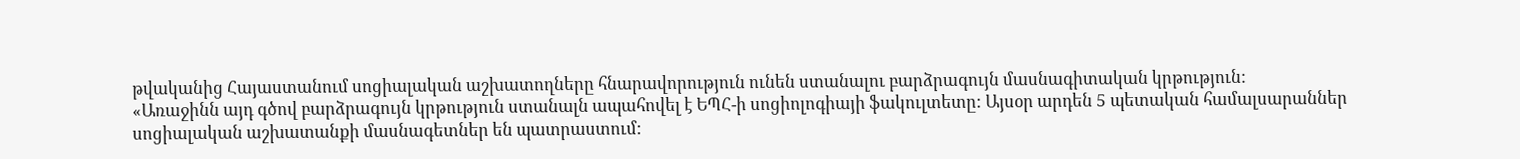թվականից Հայաստանում սոցիալական աշխատողները հնարավորություն ունեն ստանալու բարձրագույն մասնագիտական կրթություն:
«Առաջինն այդ գծով բարձրագույն կրթություն ստանալն ապահովել է ԵՊՀ-ի սոցիոլոգիայի ֆակուլտետը: Այսօր արդեն 5 պետական համալսարաններ սոցիալական աշխատանքի մասնագետներ են պատրաստում: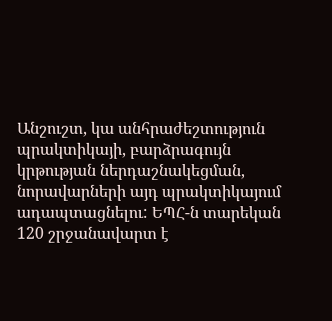Անշուշտ, կա անհրաժեշտություն պրակտիկայի, բարձրագույն կրթության ներդաշնակեցման, նորավարների այդ պրակտիկայում ադապտացնելու: ԵՊՀ-ն տարեկան 120 շրջանավարտ է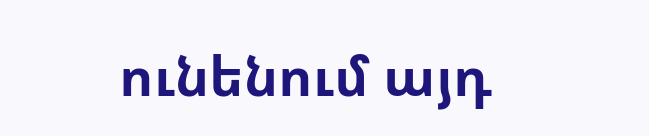ունենում այդ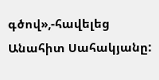գծով»,-հավելեց Անահիտ Սահակյանը: